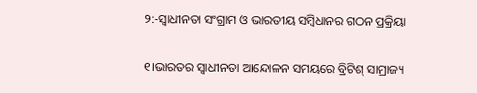୨:-ସ୍ବାଧୀନତା ସଂଗ୍ରାମ ଓ ଭାରତୀୟ ସମ୍ବିଧାନର ଗଠନ ପ୍ରକ୍ରିୟା

୧।ଭାରତର ସ୍ଵାଧୀନତା ଆନ୍ଦୋଳନ ସମୟରେ ବ୍ରିଟିଶ୍ ସାମ୍ରାଜ୍ୟ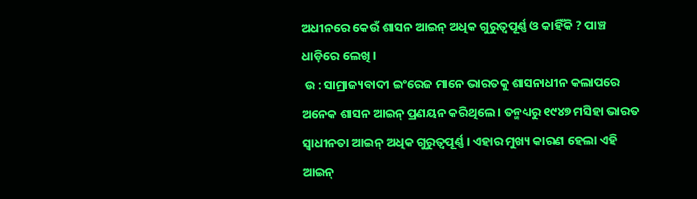ଅଧୀନରେ କେଉଁ ଶାସନ ଆଇନ୍ ଅଧିକ ଗୁରୁତ୍ବପୂର୍ଣ୍ଣ ଓ କାହିଁକି ? ପାଞ୍ଚ ଧାଡ଼ିରେ ଲେଖି ।
 ଉ : ସାମ୍ରାଜ୍ୟବାଦୀ ଇଂରେଜ ମାନେ ଭାରତକୁ ଶାସନାଧୀନ କଲାପରେ ଅନେକ ଶାସନ ଆଇନ୍ ପ୍ରଣୟନ କରିଥିଲେ । ତନ୍ମଧ୍ୟରୁ ୧୯୪୭ ମସିହା ଭାରତ ସ୍ୱାଧୀନତା ଆଇନ୍ ଅଧିକ ଗୁରୁତ୍ଵପୂର୍ଣ୍ଣ । ଏହାର ମୁଖ୍ୟ କାରଣ ହେଲା ଏହି ଆଇନ୍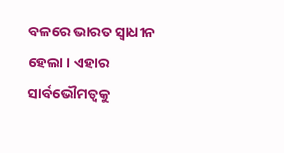ବଳରେ ଭାରତ ସ୍ୱାଧୀନ ହେଲା । ଏହାର ସାର୍ବଭୌମତ୍ୱକୁ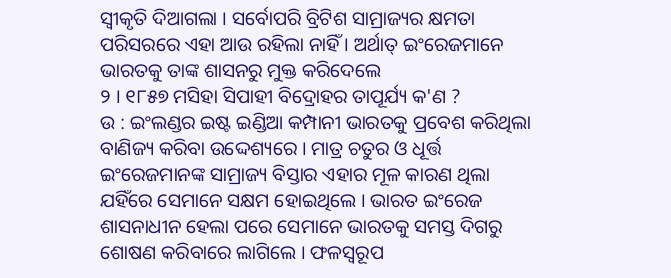ସ୍ବୀକୃତି ଦିଆଗଲା । ସର୍ବୋପରି ବ୍ରିଟିଶ ସାମ୍ରାଜ୍ୟର କ୍ଷମତା ପରିସରରେ ଏହା ଆଉ ରହିଲା ନାହିଁ । ଅର୍ଥାତ୍ ଇଂରେଜମାନେ ଭାରତକୁ ତାଙ୍କ ଶାସନରୁ ମୁକ୍ତ କରିଦେଲେ
୨ । ୧୮୫୭ ମସିହା ସିପାହୀ ବିଦ୍ରୋହର ତାପୂର୍ଯ୍ୟ କ'ଣ ?
ଉ : ଇଂଲଣ୍ଡର ଇଷ୍ଟ ଇଣ୍ଡିଆ କମ୍ପାନୀ ଭାରତକୁ ପ୍ରବେଶ କରିଥିଲା ବାଣିଜ୍ୟ କରିବା ଉଦ୍ଦେଶ୍ୟରେ । ମାତ୍ର ଚତୁର ଓ ଧୂର୍ତ୍ତ ଇଂରେଜମାନଙ୍କ ସାମ୍ରାଜ୍ୟ ବିସ୍ତାର ଏହାର ମୂଳ କାରଣ ଥିଲା ଯହିଁରେ ସେମାନେ ସକ୍ଷମ ହୋଇଥିଲେ । ଭାରତ ଇଂରେଜ ଶାସନାଧୀନ ହେଲା ପରେ ସେମାନେ ଭାରତକୁ ସମସ୍ତ ଦିଗରୁ ଶୋଷଣ କରିବାରେ ଲାଗିଲେ । ଫଳସ୍ବରୂପ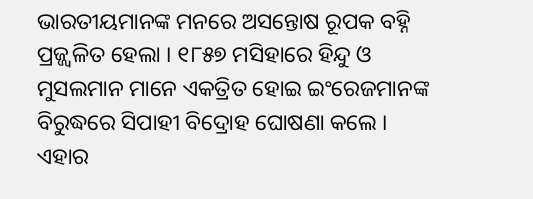ଭାରତୀୟମାନଙ୍କ ମନରେ ଅସନ୍ତୋଷ ରୂପକ ବହ୍ନି ପ୍ରଜ୍ଜ୍ବଳିତ ହେଲା । ୧୮୫୭ ମସିହାରେ ହିନ୍ଦୁ ଓ ମୁସଲମାନ ମାନେ ଏକତ୍ରିତ ହୋଇ ଇଂରେଜମାନଙ୍କ ବିରୁଦ୍ଧରେ ସିପାହୀ ବିଦ୍ରୋହ ଘୋଷଣା କଲେ । ଏହାର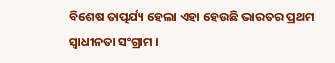ବିଶେଷ ତାତ୍ପର୍ଯ୍ୟ ହେଲା ଏହା ହେଉଛି ଭାରତର ପ୍ରଥମ ସ୍ଵାଧୀନତା ସଂଗ୍ରାମ ।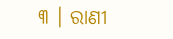୩ । ରାଣୀ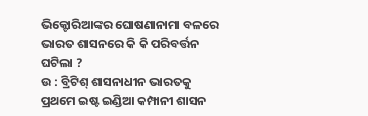ଭିକ୍ଟୋରିଆଙ୍କର ଘୋଷଣାନାମା ବଳରେ ଭାରତ ଶାସନରେ କି କି ପରିବର୍ତ୍ତନ ଘଟିଲା ?
ଉ : ବ୍ରିଟିଶ୍ ଶାସନାଧୀନ ଭାରତକୁ ପ୍ରଥମେ ଇଷ୍ଟ ଇଣ୍ଡିଆ କମ୍ପାନୀ ଶାସନ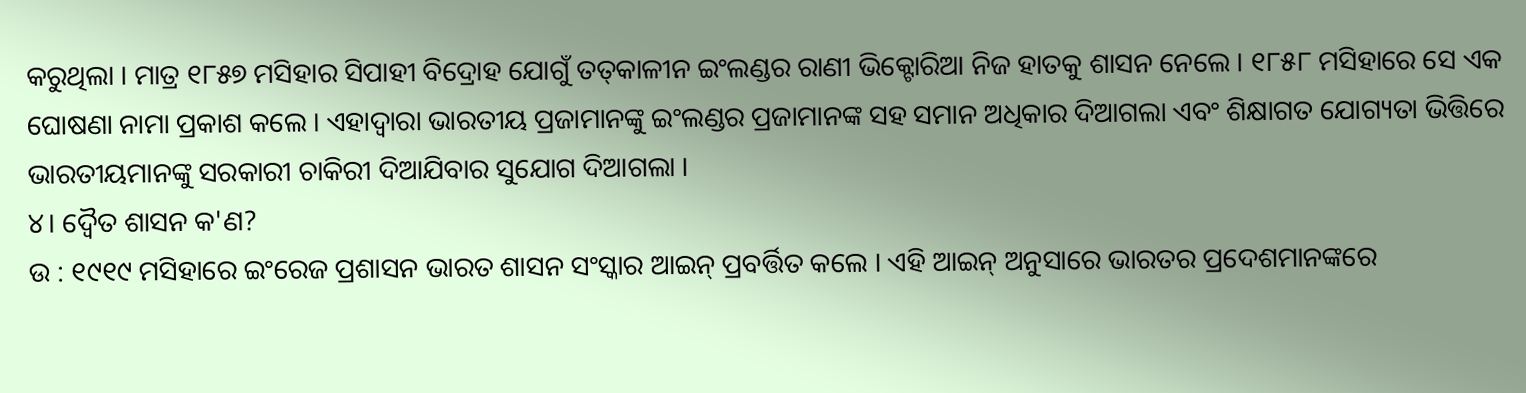କରୁଥିଲା । ମାତ୍ର ୧୮୫୭ ମସିହାର ସିପାହୀ ବିଦ୍ରୋହ ଯୋଗୁଁ ତତ୍‌କାଳୀନ ଇଂଲଣ୍ଡର ରାଣୀ ଭିକ୍ଟୋରିଆ ନିଜ ହାତକୁ ଶାସନ ନେଲେ । ୧୮୫୮ ମସିହାରେ ସେ ଏକ ଘୋଷଣା ନାମା ପ୍ରକାଶ କଲେ । ଏହାଦ୍ଵାରା ଭାରତୀୟ ପ୍ରଜାମାନଙ୍କୁ ଇଂଲଣ୍ଡର ପ୍ରଜାମାନଙ୍କ ସହ ସମାନ ଅଧିକାର ଦିଆଗଲା ଏବଂ ଶିକ୍ଷାଗତ ଯୋଗ୍ୟତା ଭିତ୍ତିରେ ଭାରତୀୟମାନଙ୍କୁ ସରକାରୀ ଚାକିରୀ ଦିଆଯିବାର ସୁଯୋଗ ଦିଆଗଲା ।
୪। ଦ୍ବୈତ ଶାସନ କ'ଣ?
ଉ : ୧୯୧୯ ମସିହାରେ ଇଂରେଜ ପ୍ରଶାସନ ଭାରତ ଶାସନ ସଂସ୍କାର ଆଇନ୍ ପ୍ରବର୍ତ୍ତିତ କଲେ । ଏହି ଆଇନ୍ ଅନୁସାରେ ଭାରତର ପ୍ରଦେଶମାନଙ୍କରେ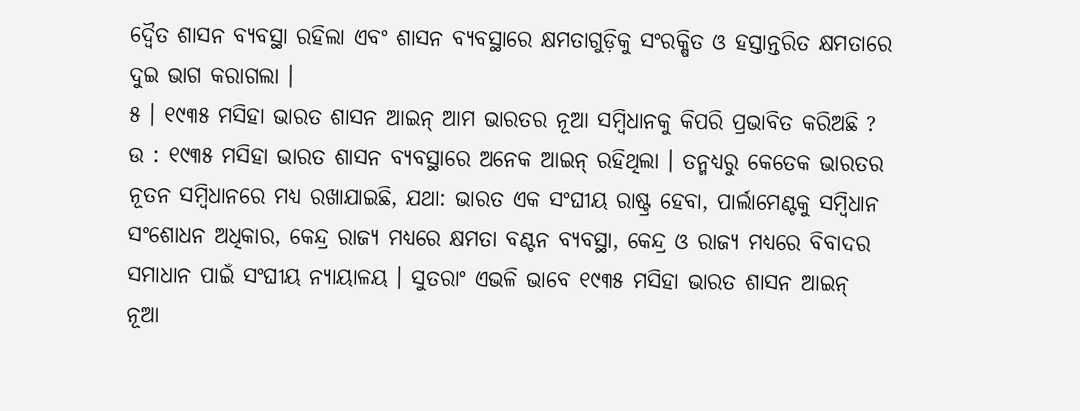ଦ୍ବୈତ ଶାସନ ବ୍ୟବସ୍ଥା ରହିଲା ଏବଂ ଶାସନ ବ୍ୟବସ୍ଥାରେ କ୍ଷମତାଗୁଡ଼ିକୁ ସଂରକ୍ଷିତ ଓ ହସ୍ତାନ୍ତରିତ କ୍ଷମତାରେ ଦୁଇ ଭାଗ କରାଗଲା ।
୫ । ୧୯୩୫ ମସିହା ଭାରତ ଶାସନ ଆଇନ୍ ଆମ ଭାରତର ନୂଆ ସମ୍ବିଧାନକୁ କିପରି ପ୍ରଭାବିତ କରିଅଛି ?
ଉ : ୧୯୩୫ ମସିହା ଭାରତ ଶାସନ ବ୍ୟବସ୍ଥାରେ ଅନେକ ଆଇନ୍ ରହିଥିଲା । ତନ୍ମଧ୍ୟରୁ କେତେକ ଭାରତର ନୂତନ ସମ୍ବିଧାନରେ ମଧ୍ୟ ରଖାଯାଇଛି, ଯଥା: ଭାରତ ଏକ ସଂଘୀୟ ରାଷ୍ଟ୍ର ହେବା, ପାର୍ଲାମେଣ୍ଟକୁ ସମ୍ବିଧାନ ସଂଶୋଧନ ଅଧିକାର, କେନ୍ଦ୍ର ରାଜ୍ୟ ମଧ୍ୟରେ କ୍ଷମତା ବଣ୍ଟନ ବ୍ୟବସ୍ଥା, କେନ୍ଦ୍ର ଓ ରାଜ୍ୟ ମଧ୍ୟରେ ବିବାଦର ସମାଧାନ ପାଇଁ ସଂଘୀୟ ନ୍ୟାୟାଳୟ । ସୁତରାଂ ଏଭଳି ଭାବେ ୧୯୩୫ ମସିହା ଭାରତ ଶାସନ ଆଇନ୍ ନୂଆ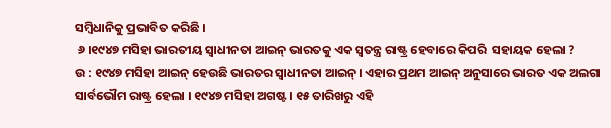ସମ୍ବିଧାନିକୁ ପ୍ରଭାବିତ କରିଛି ।
 ୬ ।୧୯୪୭ ମସିହା ଭାରତୀୟ ସ୍ଵାଧୀନତା ଆଇନ୍ ଭାରତକୁ ଏକ ସ୍ଵତନ୍ତ୍ର ରାଷ୍ଟ୍ର ହେବାରେ କିପରି  ସହାୟକ ହେଲା ?
ଉ : ୧୯୪୭ ମସିହା ଆଇନ୍ ହେଉଛି ଭାରତର ସ୍ଵାଧୀନତା ଆଇନ୍ । ଏହାର ପ୍ରଥମ ଆଇନ୍ ଅନୁସାରେ ଭାରତ ଏକ ଅଲଗା ସାର୍ବଭୌମ ରାଷ୍ଟ୍ର ହେଲା । ୧୯୪୭ ମସିହା ଅଗଷ୍ଟ । ୧୫ ତାରିଖରୁ ଏହି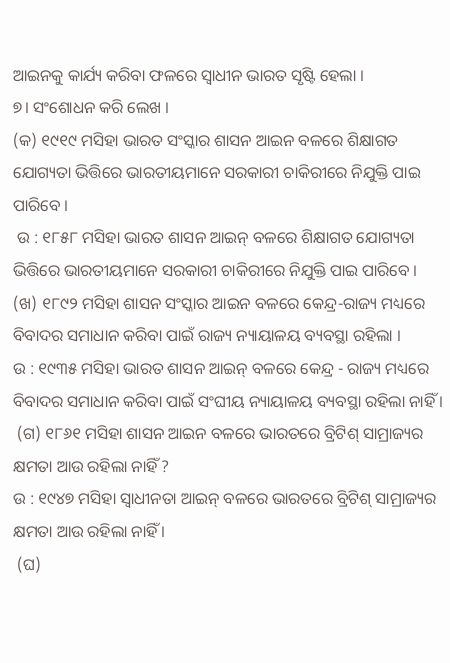ଆଇନକୁ କାର୍ଯ୍ୟ କରିବା ଫଳରେ ସ୍ବାଧୀନ ଭାରତ ସୃଷ୍ଟି ହେଲା ।
୭। ସଂଶୋଧନ କରି ଲେଖ ।
(କ) ୧୯୧୯ ମସିହା ଭାରତ ସଂସ୍କାର ଶାସନ ଆଇନ ବଳରେ ଶିକ୍ଷାଗତ ଯୋଗ୍ୟତା ଭିତ୍ତିରେ ଭାରତୀୟମାନେ ସରକାରୀ ଚାକିରୀରେ ନିଯୁକ୍ତି ପାଇ ପାରିବେ ।
 ଉ : ୧୮୫୮ ମସିହା ଭାରତ ଶାସନ ଆଇନ୍ ବଳରେ ଶିକ୍ଷାଗତ ଯୋଗ୍ୟତା ଭିତ୍ତିରେ ଭାରତୀୟମାନେ ସରକାରୀ ଚାକିରୀରେ ନିଯୁକ୍ତି ପାଇ ପାରିବେ ।
(ଖ) ୧୮୯୨ ମସିହା ଶାସନ ସଂସ୍କାର ଆଇନ ବଳରେ କେନ୍ଦ୍ର-ରାଜ୍ୟ ମଧ୍ୟରେ ବିବାଦର ସମାଧାନ କରିବା ପାଇଁ ରାଜ୍ୟ ନ୍ୟାୟାଳୟ ବ୍ୟବସ୍ଥା ରହିଲା ।
ଉ : ୧୯୩୫ ମସିହା ଭାରତ ଶାସନ ଆଇନ୍ ବଳରେ କେନ୍ଦ୍ର - ରାଜ୍ୟ ମଧ୍ୟରେ ବିବାଦର ସମାଧାନ କରିବା ପାଇଁ ସଂଘୀୟ ନ୍ୟାୟାଳୟ ବ୍ୟବସ୍ଥା ରହିଲା ନାହିଁ ।
 (ଗ) ୧୮୬୧ ମସିହା ଶାସନ ଆଇନ ବଳରେ ଭାରତରେ ବ୍ରିଟିଶ୍ ସାମ୍ରାଜ୍ୟର କ୍ଷମତା ଆଉ ରହିଲା ନାହିଁ ?
ଉ : ୧୯୪୭ ମସିହା ସ୍ଵାଧୀନତା ଆଇନ୍ ବଳରେ ଭାରତରେ ବ୍ରିଟିଶ୍ ସାମ୍ରାଜ୍ୟର କ୍ଷମତା ଆଉ ରହିଲା ନାହିଁ ।
 (ଘ)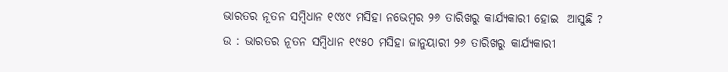ଭାରତର ନୂତନ ସମ୍ବିଧାନ ୧୯୪୯ ମସିହା ନଭେମ୍ବର ୨୬ ତାରିଖରୁ କାର୍ଯ୍ୟକାରୀ ହୋଇ  ଆସୁଛି ?
ଉ : ଭାରତର ନୂତନ ସମ୍ବିଧାନ ୧୯୫୦ ମସିହା ଜାନୁୟାରୀ ୨୬ ତାରିଖରୁ କାର୍ଯ୍ୟକାରୀ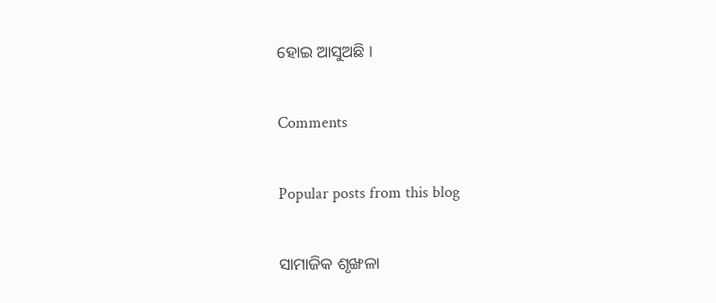ହୋଇ ଆସୁଅଛି ।

Comments

Popular posts from this blog

ସାମାଜିକ ଶୃଙ୍ଖଳା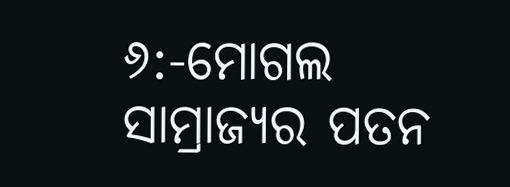୬:-ମୋଗଲ ସାମ୍ରାଜ୍ୟର ପତନ